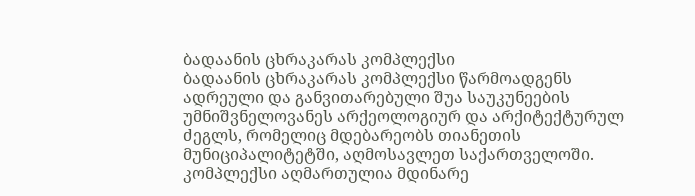ბადაანის ცხრაკარას კომპლექსი
ბადაანის ცხრაკარას კომპლექსი წარმოადგენს ადრეული და განვითარებული შუა საუკუნეების უმნიშვნელოვანეს არქეოლოგიურ და არქიტექტურულ ძეგლს, რომელიც მდებარეობს თიანეთის მუნიციპალიტეტში, აღმოსავლეთ საქართველოში. კომპლექსი აღმართულია მდინარე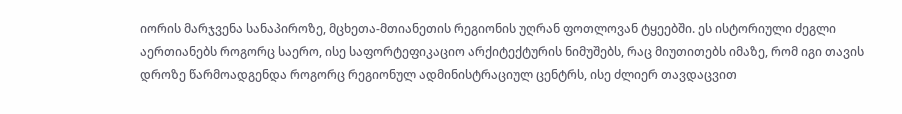იორის მარჯვენა სანაპიროზე, მცხეთა-მთიანეთის რეგიონის უღრან ფოთლოვან ტყეებში. ეს ისტორიული ძეგლი აერთიანებს როგორც საერო, ისე საფორტეფიკაციო არქიტექტურის ნიმუშებს, რაც მიუთითებს იმაზე, რომ იგი თავის დროზე წარმოადგენდა როგორც რეგიონულ ადმინისტრაციულ ცენტრს, ისე ძლიერ თავდაცვით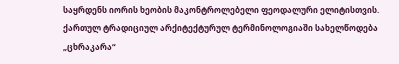საყრდენს იორის ხეობის მაკონტროლებელი ფეოდალური ელიტისთვის.
ქართულ ტრადიციულ არქიტექტურულ ტერმინოლოგიაში სახელწოდება „ცხრაკარა“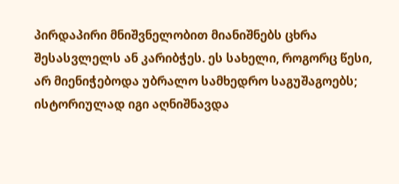პირდაპირი მნიშვნელობით მიანიშნებს ცხრა შესასვლელს ან კარიბჭეს. ეს სახელი, როგორც წესი, არ მიენიჭებოდა უბრალო სამხედრო საგუშაგოებს; ისტორიულად იგი აღნიშნავდა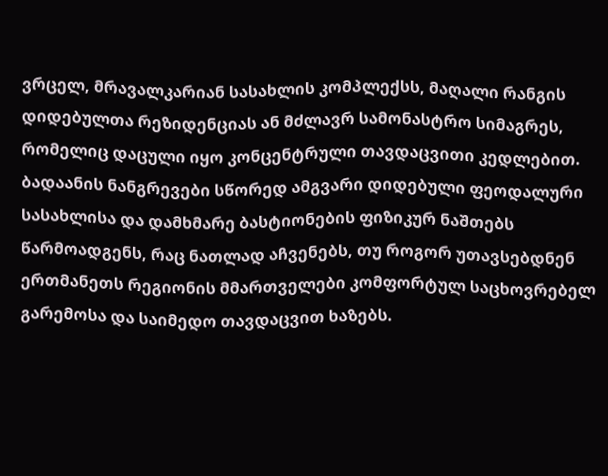ვრცელ, მრავალკარიან სასახლის კომპლექსს, მაღალი რანგის დიდებულთა რეზიდენციას ან მძლავრ სამონასტრო სიმაგრეს, რომელიც დაცული იყო კონცენტრული თავდაცვითი კედლებით. ბადაანის ნანგრევები სწორედ ამგვარი დიდებული ფეოდალური სასახლისა და დამხმარე ბასტიონების ფიზიკურ ნაშთებს წარმოადგენს, რაც ნათლად აჩვენებს, თუ როგორ უთავსებდნენ ერთმანეთს რეგიონის მმართველები კომფორტულ საცხოვრებელ გარემოსა და საიმედო თავდაცვით ხაზებს.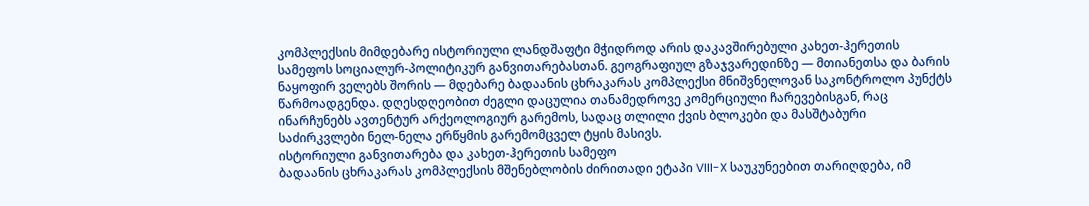კომპლექსის მიმდებარე ისტორიული ლანდშაფტი მჭიდროდ არის დაკავშირებული კახეთ-ჰერეთის სამეფოს სოციალურ-პოლიტიკურ განვითარებასთან. გეოგრაფიულ გზაჯვარედინზე — მთიანეთსა და ბარის ნაყოფირ ველებს შორის — მდებარე ბადაანის ცხრაკარას კომპლექსი მნიშვნელოვან საკონტროლო პუნქტს წარმოადგენდა. დღესდღეობით ძეგლი დაცულია თანამედროვე კომერციული ჩარევებისგან, რაც ინარჩუნებს ავთენტურ არქეოლოგიურ გარემოს, სადაც თლილი ქვის ბლოკები და მასშტაბური საძირკვლები ნელ-ნელა ერწყმის გარემომცველ ტყის მასივს.
ისტორიული განვითარება და კახეთ-ჰერეთის სამეფო
ბადაანის ცხრაკარას კომპლექსის მშენებლობის ძირითადი ეტაპი VIII-X საუკუნეებით თარიღდება, იმ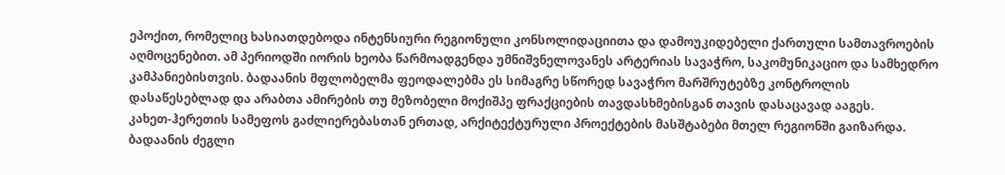ეპოქით, რომელიც ხასიათდებოდა ინტენსიური რეგიონული კონსოლიდაციითა და დამოუკიდებელი ქართული სამთავროების აღმოცენებით. ამ პერიოდში იორის ხეობა წარმოადგენდა უმნიშვნელოვანეს არტერიას სავაჭრო, საკომუნიკაციო და სამხედრო კამპანიებისთვის. ბადაანის მფლობელმა ფეოდალებმა ეს სიმაგრე სწორედ სავაჭრო მარშრუტებზე კონტროლის დასაწესებლად და არაბთა ამირების თუ მეზობელი მოქიშპე ფრაქციების თავდასხმებისგან თავის დასაცავად ააგეს.
კახეთ-ჰერეთის სამეფოს გაძლიერებასთან ერთად, არქიტექტურული პროექტების მასშტაბები მთელ რეგიონში გაიზარდა. ბადაანის ძეგლი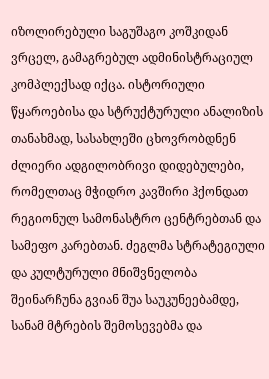იზოლირებული საგუშაგო კოშკიდან ვრცელ, გამაგრებულ ადმინისტრაციულ კომპლექსად იქცა. ისტორიული წყაროებისა და სტრუქტურული ანალიზის თანახმად, სასახლეში ცხოვრობდნენ ძლიერი ადგილობრივი დიდებულები, რომელთაც მჭიდრო კავშირი ჰქონდათ რეგიონულ სამონასტრო ცენტრებთან და სამეფო კარებთან. ძეგლმა სტრატეგიული და კულტურული მნიშვნელობა შეინარჩუნა გვიან შუა საუკუნეებამდე, სანამ მტრების შემოსევებმა და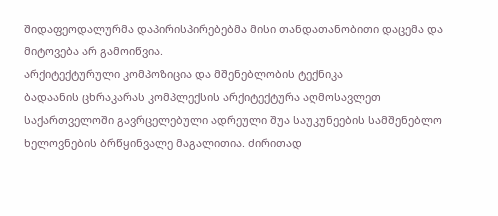შიდაფეოდალურმა დაპირისპირებებმა მისი თანდათანობითი დაცემა და მიტოვება არ გამოიწვია.
არქიტექტურული კომპოზიცია და მშენებლობის ტექნიკა
ბადაანის ცხრაკარას კომპლექსის არქიტექტურა აღმოსავლეთ საქართველოში გავრცელებული ადრეული შუა საუკუნეების სამშენებლო ხელოვნების ბრწყინვალე მაგალითია. ძირითად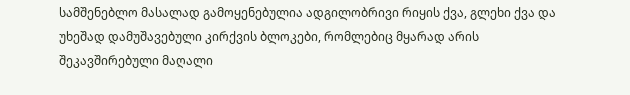სამშენებლო მასალად გამოყენებულია ადგილობრივი რიყის ქვა, გლეხი ქვა და უხეშად დამუშავებული კირქვის ბლოკები, რომლებიც მყარად არის შეკავშირებული მაღალი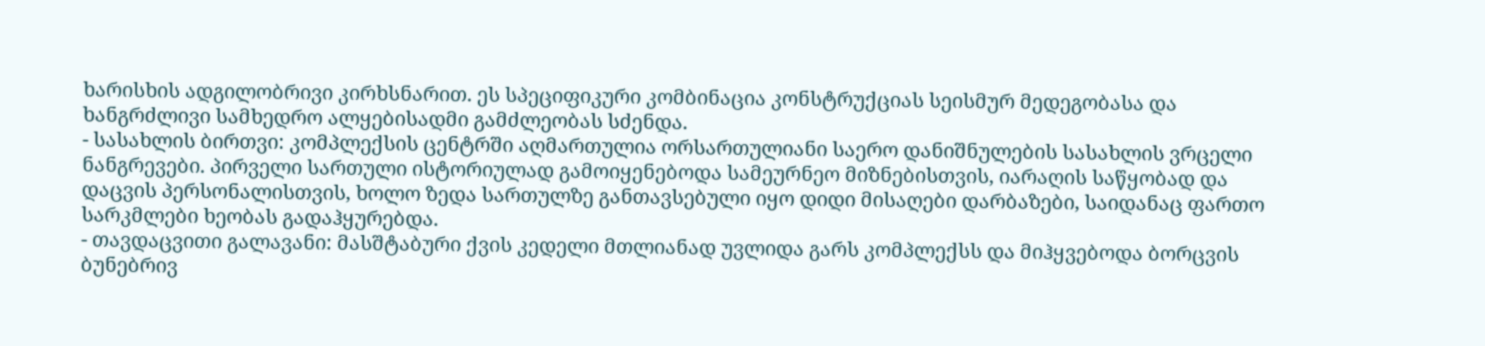ხარისხის ადგილობრივი კირხსნარით. ეს სპეციფიკური კომბინაცია კონსტრუქციას სეისმურ მედეგობასა და ხანგრძლივი სამხედრო ალყებისადმი გამძლეობას სძენდა.
- სასახლის ბირთვი: კომპლექსის ცენტრში აღმართულია ორსართულიანი საერო დანიშნულების სასახლის ვრცელი ნანგრევები. პირველი სართული ისტორიულად გამოიყენებოდა სამეურნეო მიზნებისთვის, იარაღის საწყობად და დაცვის პერსონალისთვის, ხოლო ზედა სართულზე განთავსებული იყო დიდი მისაღები დარბაზები, საიდანაც ფართო სარკმლები ხეობას გადაჰყურებდა.
- თავდაცვითი გალავანი: მასშტაბური ქვის კედელი მთლიანად უვლიდა გარს კომპლექსს და მიჰყვებოდა ბორცვის ბუნებრივ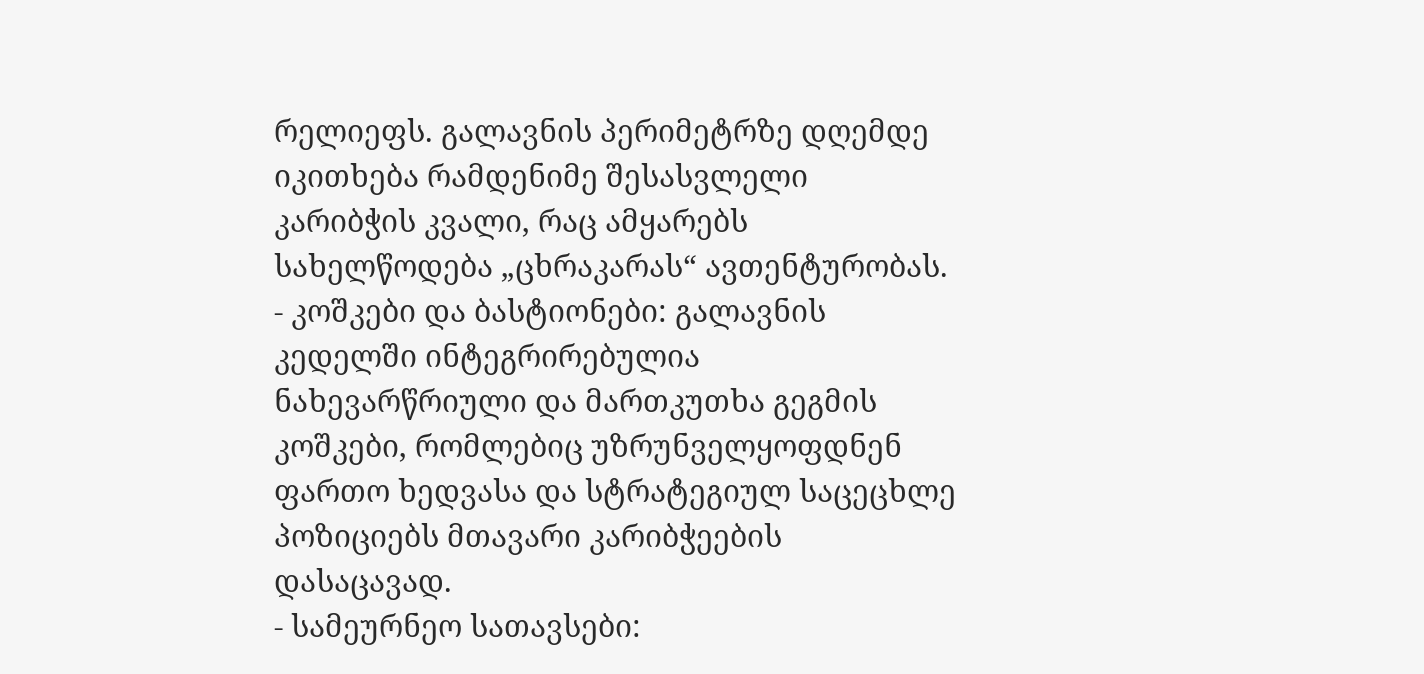რელიეფს. გალავნის პერიმეტრზე დღემდე იკითხება რამდენიმე შესასვლელი კარიბჭის კვალი, რაც ამყარებს სახელწოდება „ცხრაკარას“ ავთენტურობას.
- კოშკები და ბასტიონები: გალავნის კედელში ინტეგრირებულია ნახევარწრიული და მართკუთხა გეგმის კოშკები, რომლებიც უზრუნველყოფდნენ ფართო ხედვასა და სტრატეგიულ საცეცხლე პოზიციებს მთავარი კარიბჭეების დასაცავად.
- სამეურნეო სათავსები: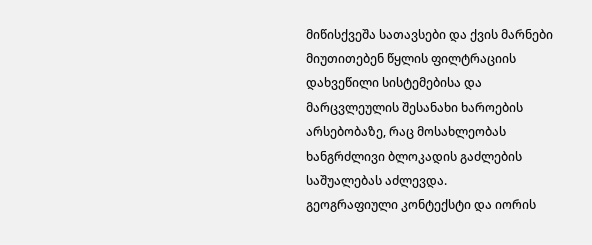მიწისქვეშა სათავსები და ქვის მარნები მიუთითებენ წყლის ფილტრაციის დახვეწილი სისტემებისა და მარცვლეულის შესანახი ხაროების არსებობაზე, რაც მოსახლეობას ხანგრძლივი ბლოკადის გაძლების საშუალებას აძლევდა.
გეოგრაფიული კონტექსტი და იორის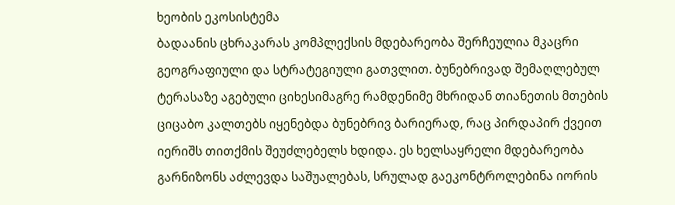ხეობის ეკოსისტემა
ბადაანის ცხრაკარას კომპლექსის მდებარეობა შერჩეულია მკაცრი გეოგრაფიული და სტრატეგიული გათვლით. ბუნებრივად შემაღლებულ ტერასაზე აგებული ციხესიმაგრე რამდენიმე მხრიდან თიანეთის მთების ციცაბო კალთებს იყენებდა ბუნებრივ ბარიერად, რაც პირდაპირ ქვეით იერიშს თითქმის შეუძლებელს ხდიდა. ეს ხელსაყრელი მდებარეობა გარნიზონს აძლევდა საშუალებას, სრულად გაეკონტროლებინა იორის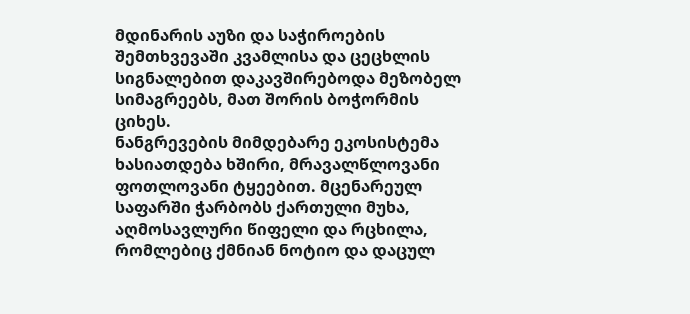მდინარის აუზი და საჭიროების შემთხვევაში კვამლისა და ცეცხლის სიგნალებით დაკავშირებოდა მეზობელ სიმაგრეებს, მათ შორის ბოჭორმის ციხეს.
ნანგრევების მიმდებარე ეკოსისტემა ხასიათდება ხშირი, მრავალწლოვანი ფოთლოვანი ტყეებით. მცენარეულ საფარში ჭარბობს ქართული მუხა, აღმოსავლური წიფელი და რცხილა, რომლებიც ქმნიან ნოტიო და დაცულ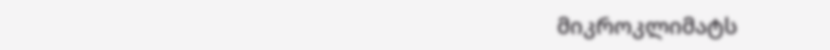მიკროკლიმატს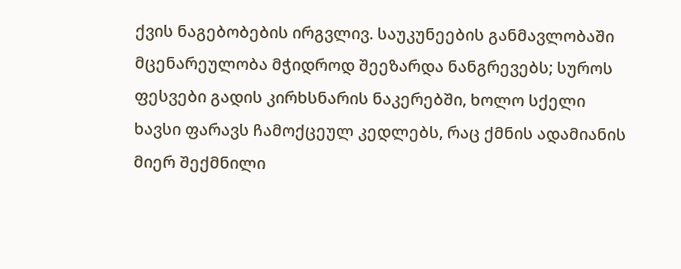ქვის ნაგებობების ირგვლივ. საუკუნეების განმავლობაში მცენარეულობა მჭიდროდ შეეზარდა ნანგრევებს; სუროს ფესვები გადის კირხსნარის ნაკერებში, ხოლო სქელი ხავსი ფარავს ჩამოქცეულ კედლებს, რაც ქმნის ადამიანის მიერ შექმნილი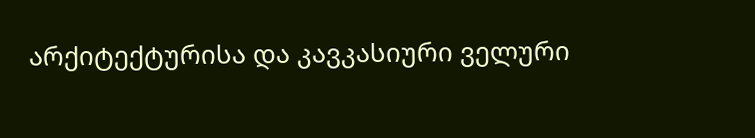არქიტექტურისა და კავკასიური ველური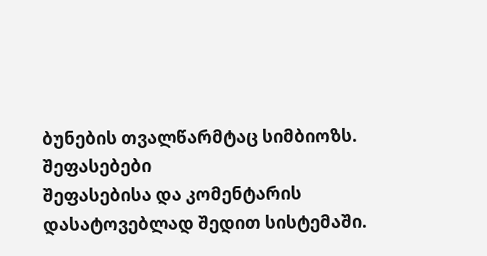ბუნების თვალწარმტაც სიმბიოზს.
შეფასებები
შეფასებისა და კომენტარის დასატოვებლად შედით სისტემაში.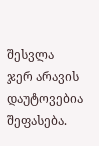შესვლა
ჯერ არავის დაუტოვებია შეფასება.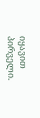იყავით პირველი.